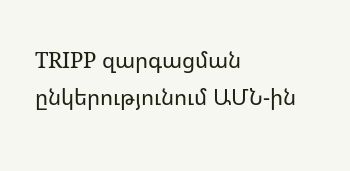TRIPP զարգացման ընկերությունում ԱՄՆ-ին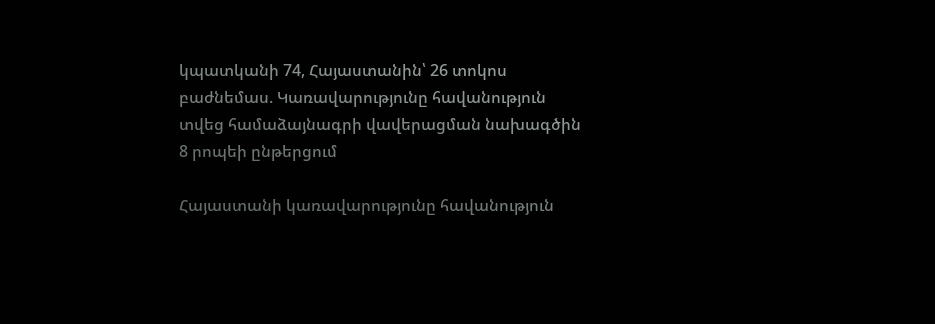կպատկանի 74, Հայաստանին՝ 26 տոկոս բաժնեմաս. Կառավարությունը հավանություն տվեց համաձայնագրի վավերացման նախագծին
8 րոպեի ընթերցում

Հայաստանի կառավարությունը հավանություն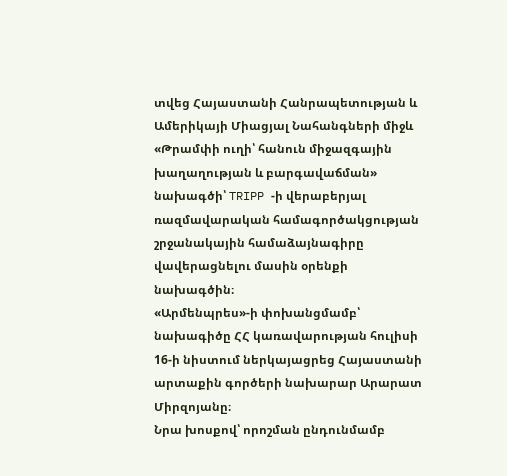տվեց Հայաստանի Հանրապետության և Ամերիկայի Միացյալ Նահանգների միջև «Թրամփի ուղի՝ հանուն միջազգային խաղաղության և բարգավաճման» նախագծի՝ TRIPP -ի վերաբերյալ ռազմավարական համագործակցության շրջանակային համաձայնագիրը վավերացնելու մասին օրենքի նախագծին։
«Արմենպրես»-ի փոխանցմամբ՝ նախագիծը ՀՀ կառավարության հուլիսի 16-ի նիստում ներկայացրեց Հայաստանի արտաքին գործերի նախարար Արարատ Միրզոյանը։
Նրա խոսքով՝ որոշման ընդունմամբ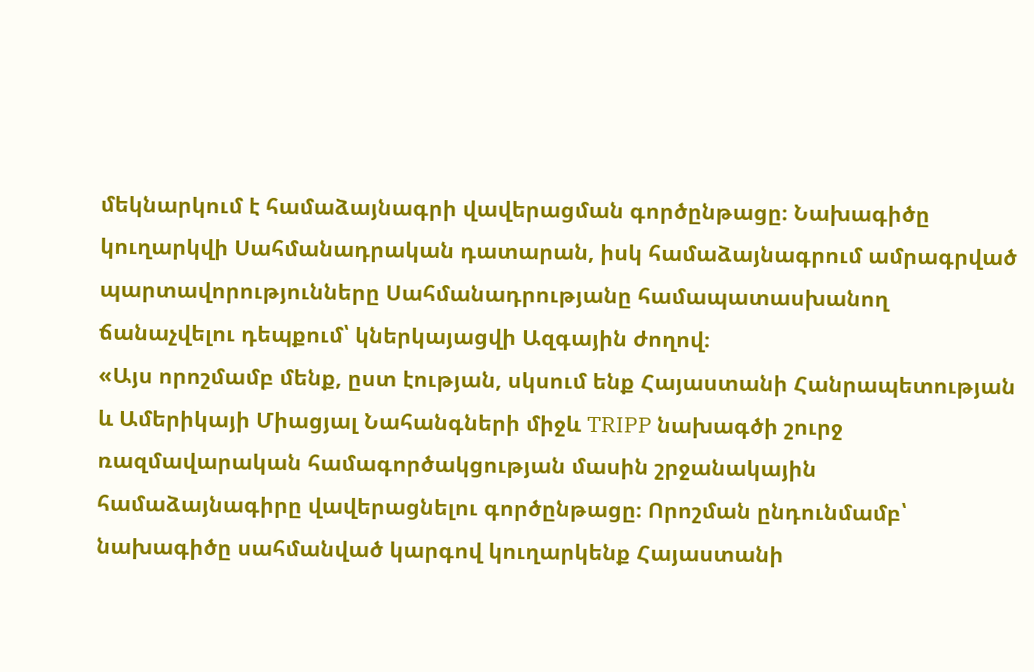մեկնարկում է համաձայնագրի վավերացման գործընթացը։ Նախագիծը կուղարկվի Սահմանադրական դատարան, իսկ համաձայնագրում ամրագրված պարտավորությունները Սահմանադրությանը համապատասխանող ճանաչվելու դեպքում՝ կներկայացվի Ազգային ժողով։
«Այս որոշմամբ մենք, ըստ էության, սկսում ենք Հայաստանի Հանրապետության և Ամերիկայի Միացյալ Նահանգների միջև TRIPP նախագծի շուրջ ռազմավարական համագործակցության մասին շրջանակային համաձայնագիրը վավերացնելու գործընթացը։ Որոշման ընդունմամբ՝ նախագիծը սահմանված կարգով կուղարկենք Հայաստանի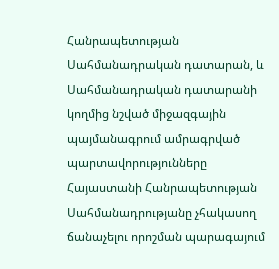Հանրապետության Սահմանադրական դատարան, և Սահմանադրական դատարանի կողմից նշված միջազգային պայմանագրում ամրագրված պարտավորությունները Հայաստանի Հանրապետության Սահմանադրությանը չհակասող ճանաչելու որոշման պարագայում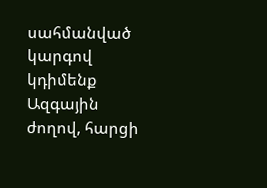սահմանված կարգով կդիմենք Ազգային ժողով, հարցի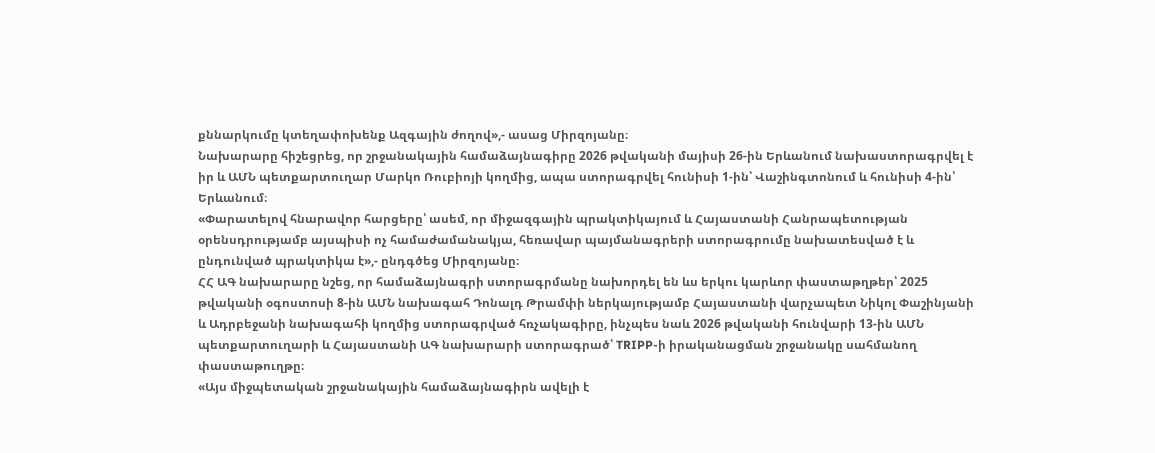քննարկումը կտեղափոխենք Ազգային ժողով»,- ասաց Միրզոյանը։
Նախարարը հիշեցրեց, որ շրջանակային համաձայնագիրը 2026 թվականի մայիսի 26-ին Երևանում նախաստորագրվել է իր և ԱՄՆ պետքարտուղար Մարկո Ռուբիոյի կողմից, ապա ստորագրվել հունիսի 1-ին՝ Վաշինգտոնում և հունիսի 4-ին՝ Երևանում։
«Փարատելով հնարավոր հարցերը՝ ասեմ, որ միջազգային պրակտիկայում և Հայաստանի Հանրապետության օրենսդրությամբ այսպիսի ոչ համաժամանակյա, հեռավար պայմանագրերի ստորագրումը նախատեսված է և ընդունված պրակտիկա է»,- ընդգծեց Միրզոյանը։
ՀՀ ԱԳ նախարարը նշեց, որ համաձայնագրի ստորագրմանը նախորդել են ևս երկու կարևոր փաստաթղթեր՝ 2025 թվականի օգոստոսի 8-ին ԱՄՆ նախագահ Դոնալդ Թրամփի ներկայությամբ Հայաստանի վարչապետ Նիկոլ Փաշինյանի և Ադրբեջանի նախագահի կողմից ստորագրված հռչակագիրը, ինչպես նաև 2026 թվականի հունվարի 13-ին ԱՄՆ պետքարտուղարի և Հայաստանի ԱԳ նախարարի ստորագրած՝ TRIPP-ի իրականացման շրջանակը սահմանող փաստաթուղթը։
«Այս միջպետական շրջանակային համաձայնագիրն ավելի է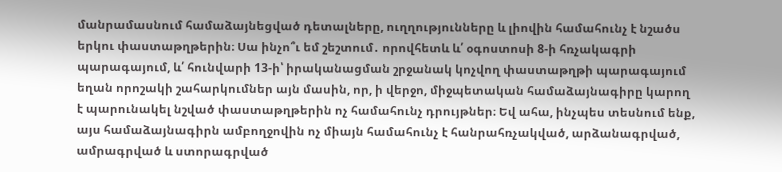մանրամասնում համաձայնեցված դետալները, ուղղությունները և լիովին համահունչ է նշածս երկու փաստաթղթերին։ Սա ինչո՞ւ եմ շեշտում․ որովհետև և՛ օգոստոսի 8-ի հռչակագրի պարագայում, և՛ հունվարի 13-ի՝ իրականացման շրջանակ կոչվող փաստաթղթի պարագայում եղան որոշակի շահարկումներ այն մասին, որ, ի վերջո, միջպետական համաձայնագիրը կարող է պարունակել նշված փաստաթղթերին ոչ համահունչ դրույթներ։ Եվ ահա, ինչպես տեսնում ենք, այս համաձայնագիրն ամբողջովին ոչ միայն համահունչ է հանրահռչակված, արձանագրված, ամրագրված և ստորագրված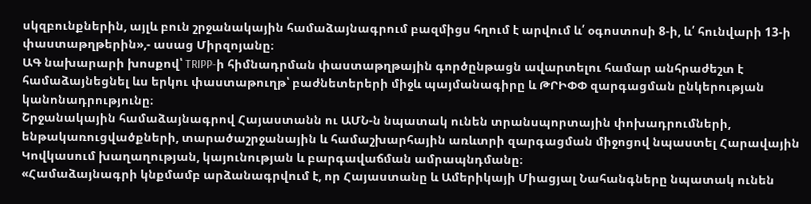սկզբունքներին, այլև բուն շրջանակային համաձայնագրում բազմիցս հղում է արվում և՛ օգոստոսի 8-ի, և՛ հունվարի 13-ի փաստաթղթերին»,- ասաց Միրզոյանը։
ԱԳ նախարարի խոսքով՝ TRIPP-ի հիմնադրման փաստաթղթային գործընթացն ավարտելու համար անհրաժեշտ է համաձայնեցնել ևս երկու փաստաթուղթ՝ բաժնետերերի միջև պայմանագիրը և ԹՐԻՓՓ զարգացման ընկերության կանոնադրությունը։
Շրջանակային համաձայնագրով Հայաստանն ու ԱՄՆ-ն նպատակ ունեն տրանսպորտային փոխադրումների, ենթակառուցվածքների, տարածաշրջանային և համաշխարհային առևտրի զարգացման միջոցով նպաստել Հարավային Կովկասում խաղաղության, կայունության և բարգավաճման ամրապնդմանը։
«Համաձայնագրի կնքմամբ արձանագրվում է, որ Հայաստանը և Ամերիկայի Միացյալ Նահանգները նպատակ ունեն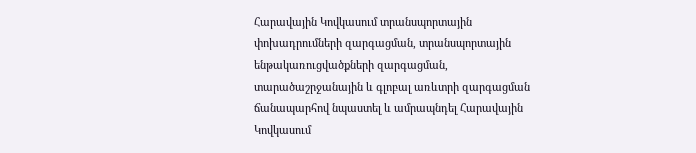Հարավային Կովկասում տրանսպորտային փոխադրումների զարգացման, տրանսպորտային ենթակառուցվածքների զարգացման, տարածաշրջանային և գլոբալ առևտրի զարգացման ճանապարհով նպաստել և ամրապնդել Հարավային Կովկասում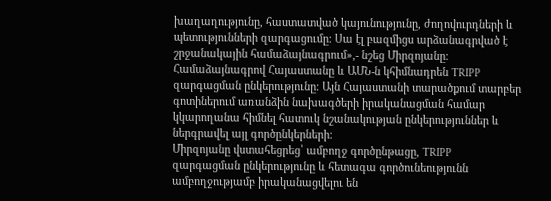խաղաղությունը, հաստատված կայունությունը, ժողովուրդների և պետությունների զարգացումը։ Սա էլ բազմիցս արձանագրված է շրջանակային համաձայնագրում»,- նշեց Միրզոյանը։
Համաձայնագրով Հայաստանը և ԱՄՆ-ն կհիմնադրեն TRIPP զարգացման ընկերությունը։ Այն Հայաստանի տարածքում տարբեր գոտիներում առանձին նախագծերի իրականացման համար կկարողանա հիմնել հատուկ նշանակության ընկերություններ և ներգրավել այլ գործընկերների։
Միրզոյանը վստահեցրեց՝ ամբողջ գործընթացը, TRIPP զարգացման ընկերությունը և հետագա գործունեությունն ամբողջությամբ իրականացվելու են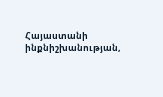Հայաստանի ինքնիշխանության,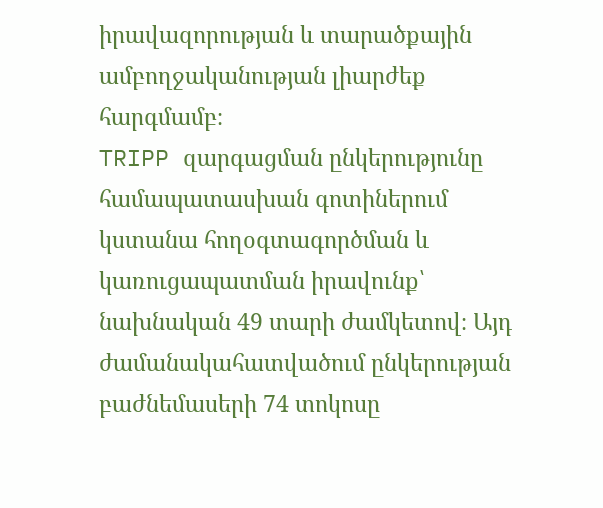իրավազորության և տարածքային ամբողջականության լիարժեք հարգմամբ։
TRIPP զարգացման ընկերությունը համապատասխան գոտիներում կստանա հողօգտագործման և կառուցապատման իրավունք՝ նախնական 49 տարի ժամկետով։ Այդ ժամանակահատվածում ընկերության բաժնեմասերի 74 տոկոսը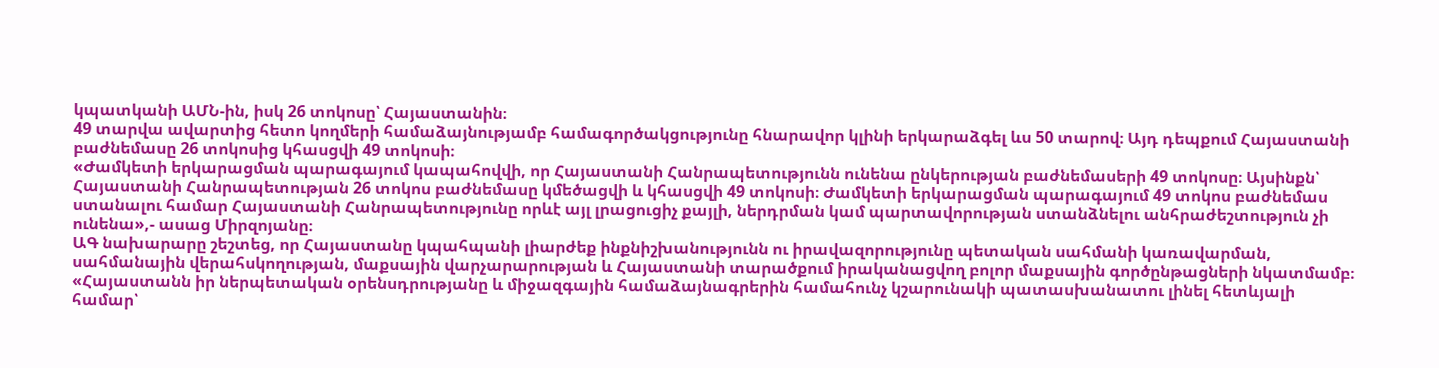կպատկանի ԱՄՆ-ին, իսկ 26 տոկոսը՝ Հայաստանին։
49 տարվա ավարտից հետո կողմերի համաձայնությամբ համագործակցությունը հնարավոր կլինի երկարաձգել ևս 50 տարով։ Այդ դեպքում Հայաստանի բաժնեմասը 26 տոկոսից կհասցվի 49 տոկոսի։
«Ժամկետի երկարացման պարագայում կապահովվի, որ Հայաստանի Հանրապետությունն ունենա ընկերության բաժնեմասերի 49 տոկոսը։ Այսինքն՝ Հայաստանի Հանրապետության 26 տոկոս բաժնեմասը կմեծացվի և կհասցվի 49 տոկոսի։ Ժամկետի երկարացման պարագայում 49 տոկոս բաժնեմաս ստանալու համար Հայաստանի Հանրապետությունը որևէ այլ լրացուցիչ քայլի, ներդրման կամ պարտավորության ստանձնելու անհրաժեշտություն չի ունենա»,- ասաց Միրզոյանը։
ԱԳ նախարարը շեշտեց, որ Հայաստանը կպահպանի լիարժեք ինքնիշխանությունն ու իրավազորությունը պետական սահմանի կառավարման, սահմանային վերահսկողության, մաքսային վարչարարության և Հայաստանի տարածքում իրականացվող բոլոր մաքսային գործընթացների նկատմամբ։
«Հայաստանն իր ներպետական օրենսդրությանը և միջազգային համաձայնագրերին համահունչ կշարունակի պատասխանատու լինել հետևյալի համար՝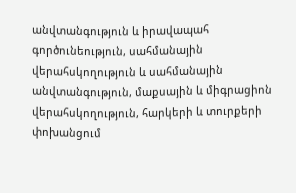անվտանգություն և իրավապահ գործունեություն, սահմանային վերահսկողություն և սահմանային անվտանգություն, մաքսային և միգրացիոն վերահսկողություն, հարկերի և տուրքերի փոխանցում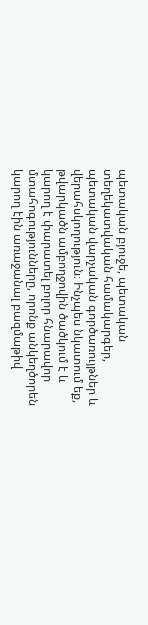պետական բյուջե, պետական տեղեկատվական համակարգեր, պետական վարչական գործառույթներ և վերահսկողություն։ Ինչպես նկատում եք, թվարկածն ամբողջովին ծածկում է և կարող է փարատել բոլոր հնարավոր մտահոգությունները, որոնք անկեղծորեն կարող էին առաջանալ բազմաթիվ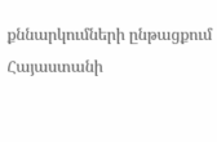քննարկումների ընթացքում Հայաստանի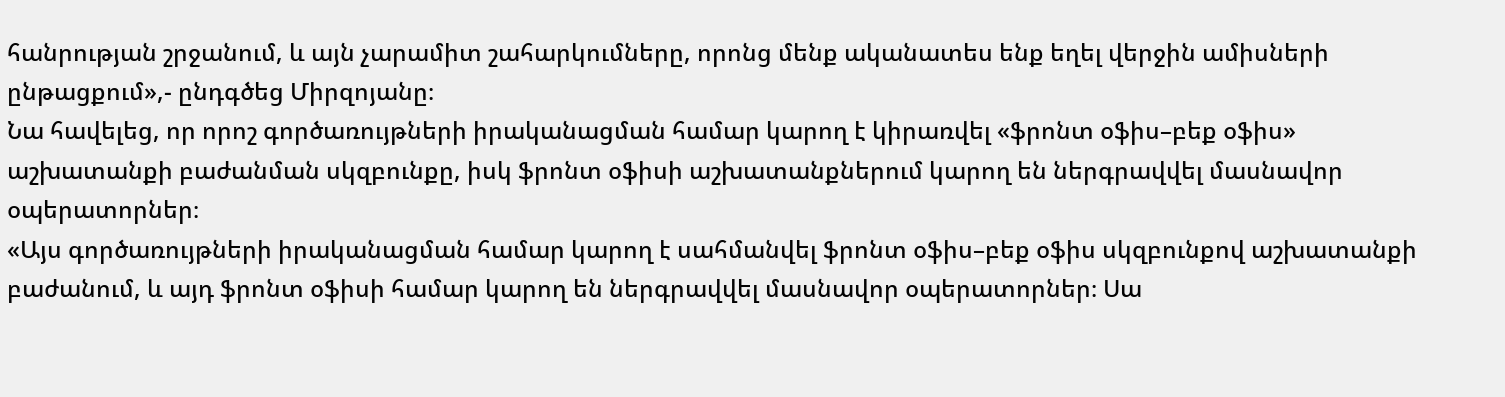հանրության շրջանում, և այն չարամիտ շահարկումները, որոնց մենք ականատես ենք եղել վերջին ամիսների ընթացքում»,- ընդգծեց Միրզոյանը։
Նա հավելեց, որ որոշ գործառույթների իրականացման համար կարող է կիրառվել «ֆրոնտ օֆիս–բեք օֆիս» աշխատանքի բաժանման սկզբունքը, իսկ ֆրոնտ օֆիսի աշխատանքներում կարող են ներգրավվել մասնավոր օպերատորներ։
«Այս գործառույթների իրականացման համար կարող է սահմանվել ֆրոնտ օֆիս–բեք օֆիս սկզբունքով աշխատանքի բաժանում, և այդ ֆրոնտ օֆիսի համար կարող են ներգրավվել մասնավոր օպերատորներ։ Սա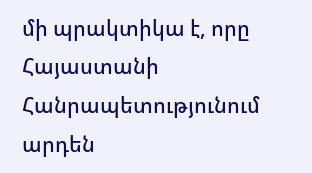մի պրակտիկա է, որը Հայաստանի Հանրապետությունում արդեն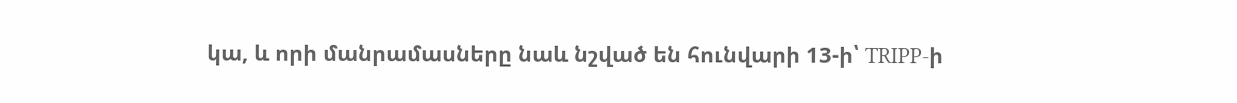կա, և որի մանրամասները նաև նշված են հունվարի 13-ի՝ TRIPP-ի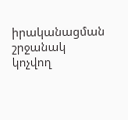իրականացման շրջանակ կոչվող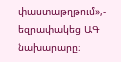փաստաթղթում»,- եզրափակեց ԱԳ նախարարը։